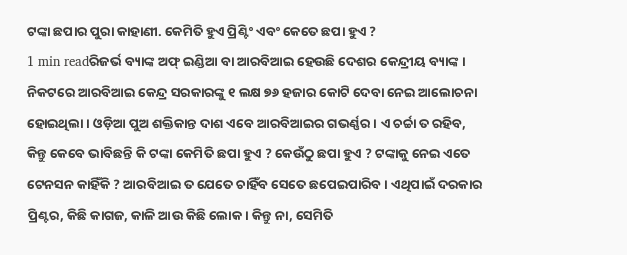ଟଙ୍କା ଛପାର ପୁରା କାହାଣୀ. କେମିତି ହୁଏ ପ୍ରିଣ୍ଟିଂ ଏବଂ କେତେ ଛପା ହୁଏ ?
1 min readରିଜର୍ଭ ବ୍ୟାଙ୍କ ଅଫ୍ ଇଣ୍ଡିଆ ବା ଆରବିଆଇ ହେଉଛି ଦେଶର କେନ୍ଦ୍ରୀୟ ବ୍ୟାଙ୍କ । ନିକଟରେ ଆରବିଆଇ କେନ୍ଦ୍ର ସରକାରଙ୍କୁ ୧ ଲକ୍ଷ ୭୬ ହଜାର କୋଟି ଦେବା ନେଇ ଆଲୋଚନା ହୋଇଥିଲା । ଓଡ଼ିଆ ପୁଅ ଶକ୍ତିକାନ୍ତ ଦାଶ ଏବେ ଆରବିଆଇର ଗଭର୍ଣ୍ଣର । ଏ ଚର୍ଚ୍ଚା ତ ରହିବ, କିନ୍ତୁ କେବେ ଭାବିଛନ୍ତି କି ଟଙ୍କା କେମିତି ଛପା ହୁଏ ? କେଉଁଠୁ ଛପା ହୁଏ ? ଟଙ୍କାକୁ ନେଇ ଏତେ ଟେନସନ କାହିଁକି ? ଆରବିଆଇ ତ ଯେତେ ଚାହିଁବ ସେତେ ଛପେଇପାରିବ । ଏଥିପାଇଁ ଦରକାର ପ୍ରିଣ୍ଟର, କିଛି କାଗଜ, କାଳି ଆଉ କିଛି ଲୋକ । କିନ୍ତୁ ନା, ସେମିତି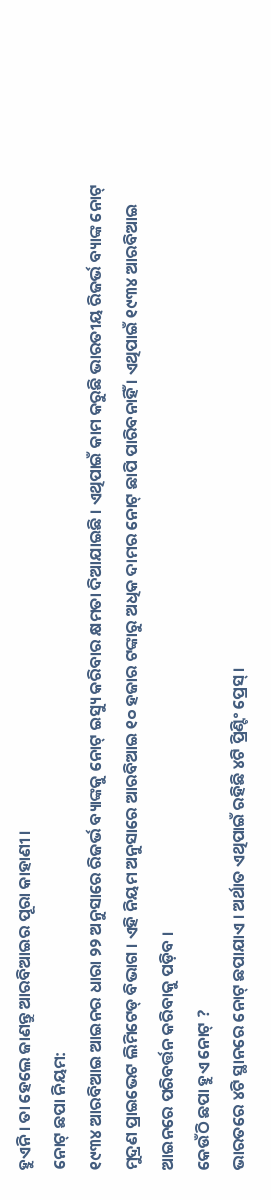ହୁଏନି । ତା ହେଲେ ଜାଣନ୍ତୁ ଆରବିଆଇର ପୂରା କାହାଣୀ ।
ନୋଟ୍ ଛପା ନିୟମ:
୧୯୩୪ ଆରବିଆଇ ଆଇନର ଧାରା ୨୨ ଅନୁସାରେ ରିଜର୍ଭ ବ୍ୟାଙ୍କକୁ ନୋଟ୍ ଇସ୍ୟୁ କରିବାର କ୍ଷମତା ଦିଆଯାଇଛି । ଏଥିପାଇଁ କାମ କରୁଛି ଭାରତୀୟ ରିଜର୍ଭ ବ୍ୟାଙ୍କ ନୋଟ୍ ମୁଦ୍ରଣ ପ୍ରାଇଭେଟ ଲିମିଟେଡ୍ ବିଭାଗ । ଏହି ନିୟମ ଅନୁସାରେ ଆରବିଆଇ ୧୦ ହଜାର ଟଙ୍କାରୁ ଅଧିକ ଦାମର ନୋଟ୍ ଛାପି ପାରିବନାହିଁ । ଏଥିପାଇଁ ୧୯୩୪ ଆରବିଆଇ ଆଇନରେ ପରିବର୍ତ୍ତନ କରିବାକୁ ପଡ଼ିବ ।
କେଉଁଠି ଛପା ହୁଏ ନୋଟ୍ ?
ଭାରତରେ ୪ଟି ସ୍ଥାନରେ ନୋଟ୍ ଛପାଯାଏ । ଅର୍ଥାତ ଏଥିପାଇଁ ରହିଛି ୪ଟି ପ୍ରିଣ୍ଟିଂ ପ୍ରେସ୍ ।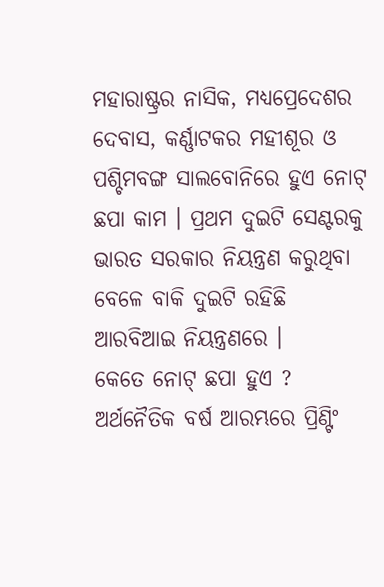ମହାରାଷ୍ଟ୍ରର ନାସିକ, ମଧ୍ୟପ୍ରେଦେଶର ଦେବାସ, କର୍ଣ୍ଣାଟକର ମହୀଶୂର ଓ ପଶ୍ଚିମବଙ୍ଗ ସାଲବୋନିରେ ହୁଏ ନୋଟ୍ ଛପା କାମ । ପ୍ରଥମ ଦୁଇଟି ସେଣ୍ଟରକୁ ଭାରତ ସରକାର ନିୟନ୍ତ୍ରଣ କରୁଥିବା ବେଳେ ବାକି ଦୁଇଟି ରହିଛି ଆରବିଆଇ ନିୟନ୍ତ୍ରଣରେ ।
କେତେ ନୋଟ୍ ଛପା ହୁଏ ?
ଅର୍ଥନୈତିକ ବର୍ଷ ଆରମ୍ଭରେ ପ୍ରିଣ୍ଟିଂ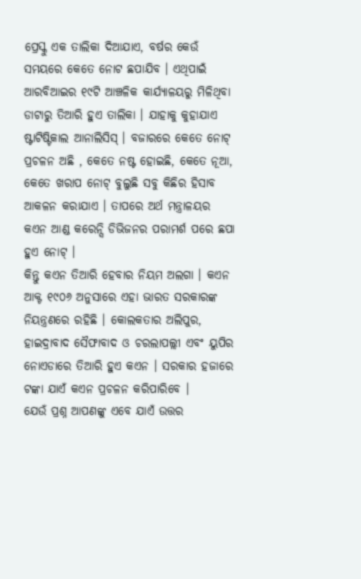ପ୍ରେସ୍କୁ ଏକ ତାଲିକା ଦିଆଯାଏ, ବର୍ଷର କେଉଁ ସମୟରେ କେତେ ନୋଟ ଛପାଯିବ । ଏଥିପାଇଁ ଆରବିଆଇର ୧୯ଟି ଆଞ୍ଚଳିକ କାର୍ଯ୍ୟାଳୟରୁ ମିଳିଥିବା ଡାଟାରୁ ତିଆରି ହୁଏ ତାଲିକା । ଯାହାକୁ କୁହାଯାଏ ଷ୍ଟାଟିଷ୍ଟିକାଲ ଆନାଲିସିସ୍ । ବଜାରରେ କେତେ ନୋଟ୍ ପ୍ରଚଳନ ଅଛି , କେତେ ନଷ୍ଟ ହୋଇଛି, କେତେ ନୂଆ, କେତେ ଖରାପ ନୋଟ୍ ବୁଲୁଛି ସବୁ କିଛିର ହିସାବ ଆକଳନ କରାଯାଏ । ତାପରେ ଅର୍ଥ ମନ୍ତ୍ରାଳୟର କଏନ ଆଣ୍ଡ କରେନ୍ସି ଡିଭିଜନର ପରାମର୍ଶ ପରେ ଛପା ହୁଏ ନୋଟ୍ ।
କିନ୍ତୁ କଏନ ତିଆରି ହେବାର ନିୟମ ଅଲଗା । କଏନ ଆକ୍ଟ ୧୯୦୬ ଅନୁସାରେ ଏହା ଭାରତ ସରକାରଙ୍କ ନିୟନ୍ତ୍ରଣରେ ରହିଛି । କୋଲକତାର ଅଲିପୁର, ହାଇଦ୍ରାବାଦ ସୈଫାବାଦ ଓ ଚରଲାପଲ୍ଲୀ ଏବଂ ୟୁପିର ନୋଏଡାରେ ତିଆରି ହୁଏ କଏନ । ସରକାର ହଜାରେ ଟଙ୍କା ଯାଏଁ କଏନ ପ୍ରଚଳନ କରିପାରିବେ ।
ଯେଉଁ ପ୍ରଶ୍ନ ଆପଣଙ୍କୁ ଏବେ ଯାଏଁ ଉତ୍ତର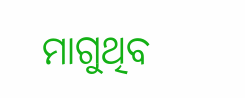ମାଗୁଥିବ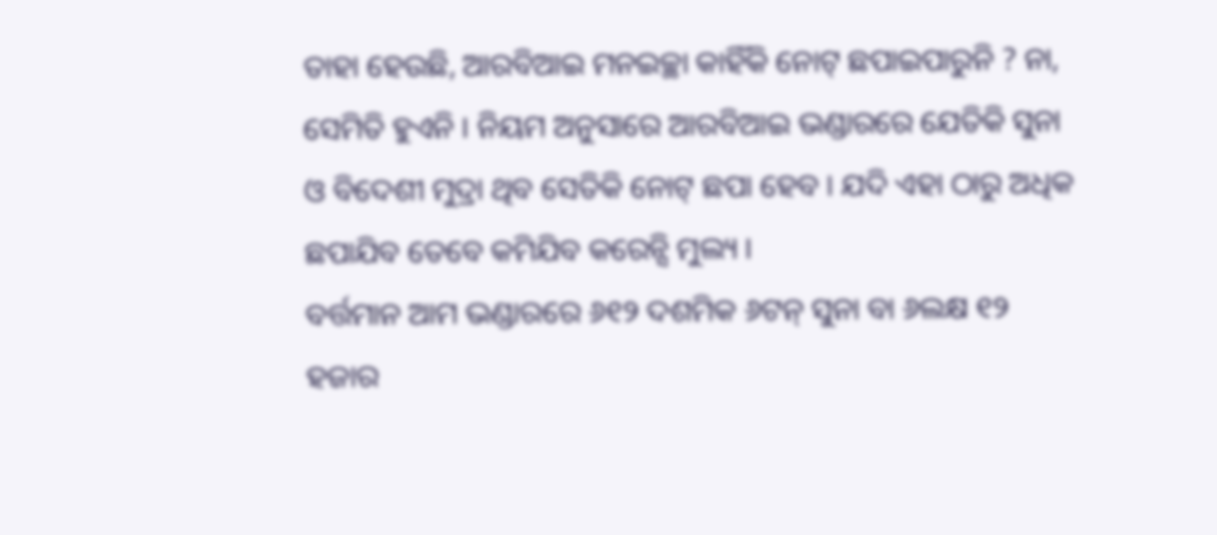ତାହା ହେଉଛି, ଆରବିଆଇ ମନଇଚ୍ଛା କାହିଁକି ନୋଟ୍ ଛପାଇପାରୁନି ? ନା, ସେମିତି ହୁଏନି । ନିୟମ ଅନୁସାରେ ଆରବିଆଇ ଭଣ୍ଡାରରେ ଯେତିକି ସୁନା ଓ ବିଦେଶୀ ମୁଦ୍ରା ଥିବ ସେତିକି ନୋଟ୍ ଛପା ହେବ । ଯଦି ଏହା ଠାରୁ ଅଧିକ ଛପାଯିବ ତେବେ କମିଯିବ କରେନ୍ସି ମୁଲ୍ୟ ।
ବର୍ତ୍ତମାନ ଆମ ଭଣ୍ଡାରରେ ୬୧୨ ଦଶମିକ ୬ଟନ୍ ସୁନା ବା ୬ଲକ୍ଷ ୧୨ ହଜାର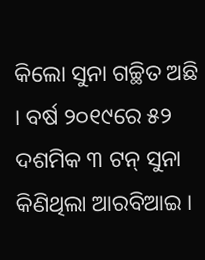କିଲୋ ସୁନା ଗଚ୍ଛିତ ଅଛି । ବର୍ଷ ୨୦୧୯ରେ ୫୨ ଦଶମିକ ୩ ଟନ୍ ସୁନା କିଣିଥିଲା ଆରବିଆଇ ।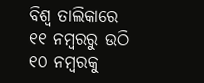ବିଶ୍ୱ ତାଲିକାରେ ୧୧ ନମ୍ବରରୁ ଉଠି ୧୦ ନମ୍ବରକୁ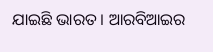ଯାଇଛି ଭାରତ । ଆରବିଆଇର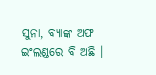ସୁନା, ବ୍ୟାଙ୍କ ଅଫ ଇଂଲଣ୍ଡରେ ବି ଅଛି ।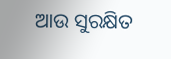ଆଉ ସୁରକ୍ଷିତ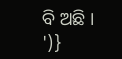ବି ଅଛି ।
')}